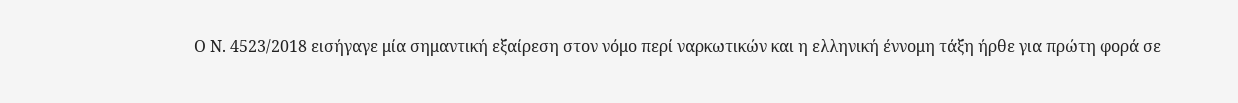Ο Ν. 4523/2018 εισήγαγε μία σημαντική εξαίρεση στον νόμο περί ναρκωτικών και η ελληνική έννομη τάξη ήρθε για πρώτη φορά σε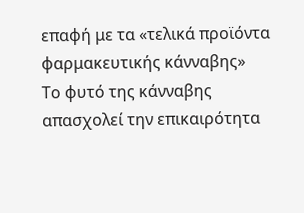επαφή με τα «τελικά προϊόντα φαρμακευτικής κάνναβης»
Το φυτό της κάνναβης απασχολεί την επικαιρότητα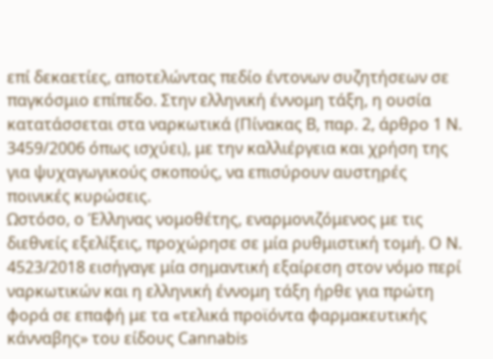επί δεκαετίες, αποτελώντας πεδίο έντονων συζητήσεων σε παγκόσμιο επίπεδο. Στην ελληνική έννομη τάξη, η ουσία κατατάσσεται στα ναρκωτικά (Πίνακας Β, παρ. 2, άρθρο 1 Ν. 3459/2006 όπως ισχύει), με την καλλιέργεια και χρήση της για ψυχαγωγικούς σκοπούς, να επισύρουν αυστηρές ποινικές κυρώσεις.
Ωστόσο, ο Έλληνας νομοθέτης, εναρμονιζόμενος με τις διεθνείς εξελίξεις, προχώρησε σε μία ρυθμιστική τομή. Ο Ν. 4523/2018 εισήγαγε μία σημαντική εξαίρεση στον νόμο περί ναρκωτικών και η ελληνική έννομη τάξη ήρθε για πρώτη φορά σε επαφή με τα «τελικά προϊόντα φαρμακευτικής κάνναβης» του είδους Cannabis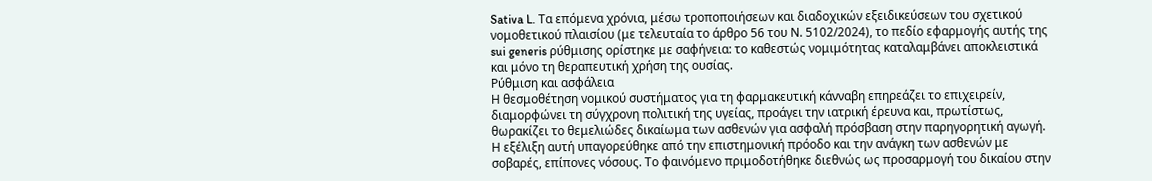Sativa L. Τα επόμενα χρόνια, μέσω τροποποιήσεων και διαδοχικών εξειδικεύσεων του σχετικού νομοθετικού πλαισίου (με τελευταία το άρθρο 56 του Ν. 5102/2024), το πεδίο εφαρμογής αυτής της sui generis ρύθμισης ορίστηκε με σαφήνεια: το καθεστώς νομιμότητας καταλαμβάνει αποκλειστικά και μόνο τη θεραπευτική χρήση της ουσίας.
Ρύθμιση και ασφάλεια
Η θεσμοθέτηση νομικού συστήματος για τη φαρμακευτική κάνναβη επηρεάζει το επιχειρείν, διαμορφώνει τη σύγχρονη πολιτική της υγείας, προάγει την ιατρική έρευνα και, πρωτίστως, θωρακίζει το θεμελιώδες δικαίωμα των ασθενών για ασφαλή πρόσβαση στην παρηγορητική αγωγή.
Η εξέλιξη αυτή υπαγορεύθηκε από την επιστημονική πρόοδο και την ανάγκη των ασθενών με σοβαρές, επίπονες νόσους. Το φαινόμενο πριμοδοτήθηκε διεθνώς ως προσαρμογή του δικαίου στην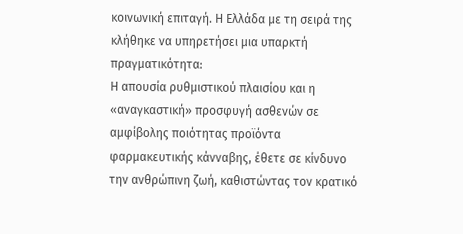κοινωνική επιταγή. Η Ελλάδα με τη σειρά της κλήθηκε να υπηρετήσει μια υπαρκτή πραγματικότητα:
Η απουσία ρυθμιστικού πλαισίου και η «αναγκαστική» προσφυγή ασθενών σε αμφίβολης ποιότητας προϊόντα φαρμακευτικής κάνναβης, έθετε σε κίνδυνο την ανθρώπινη ζωή, καθιστώντας τον κρατικό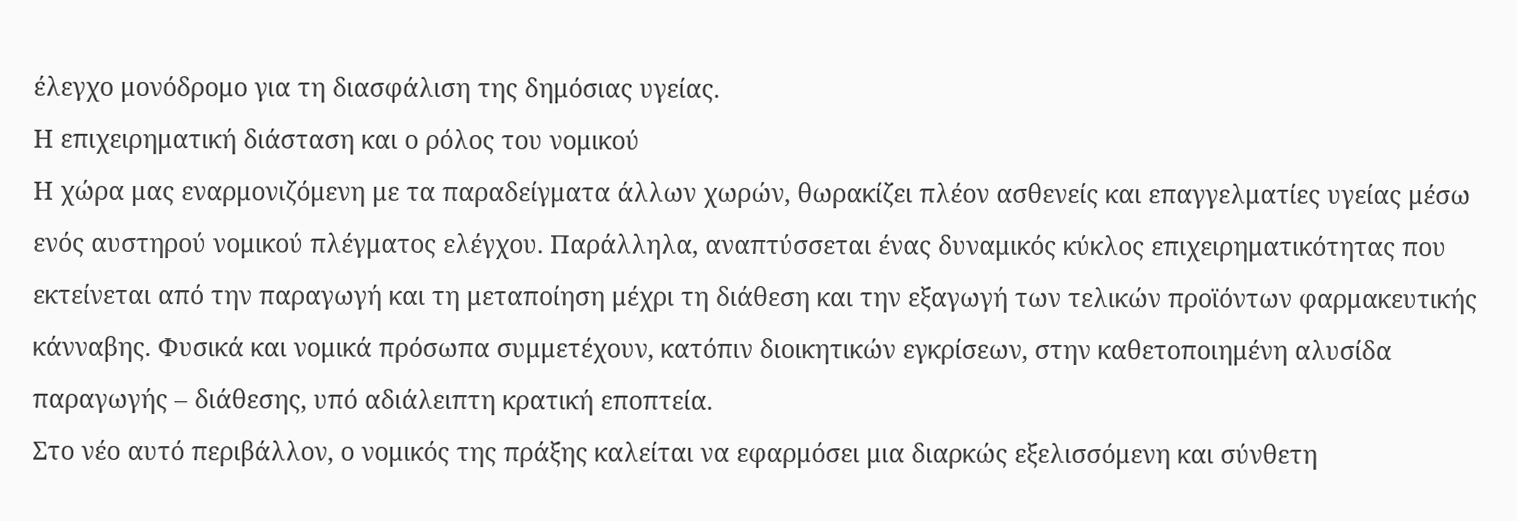έλεγχο μονόδρομο για τη διασφάλιση της δημόσιας υγείας.
Η επιχειρηματική διάσταση και ο ρόλος του νομικού
Η χώρα μας εναρμονιζόμενη με τα παραδείγματα άλλων χωρών, θωρακίζει πλέον ασθενείς και επαγγελματίες υγείας μέσω ενός αυστηρού νομικού πλέγματος ελέγχου. Παράλληλα, αναπτύσσεται ένας δυναμικός κύκλος επιχειρηματικότητας που εκτείνεται από την παραγωγή και τη μεταποίηση μέχρι τη διάθεση και την εξαγωγή των τελικών προϊόντων φαρμακευτικής κάνναβης. Φυσικά και νομικά πρόσωπα συμμετέχουν, κατόπιν διοικητικών εγκρίσεων, στην καθετοποιημένη αλυσίδα παραγωγής – διάθεσης, υπό αδιάλειπτη κρατική εποπτεία.
Στο νέο αυτό περιβάλλον, ο νομικός της πράξης καλείται να εφαρμόσει μια διαρκώς εξελισσόμενη και σύνθετη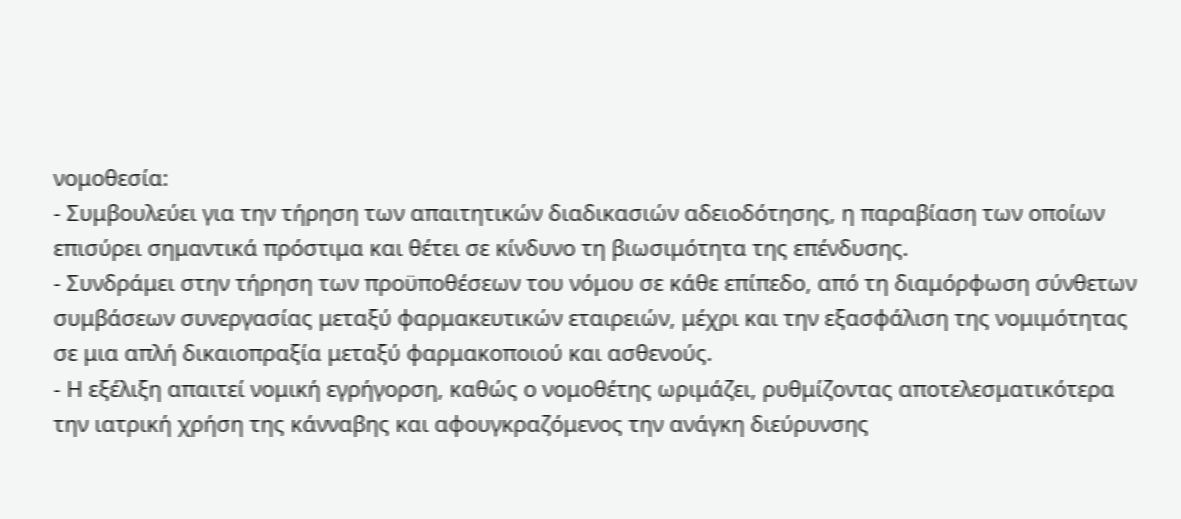νομοθεσία:
- Συμβουλεύει για την τήρηση των απαιτητικών διαδικασιών αδειοδότησης, η παραβίαση των οποίων επισύρει σημαντικά πρόστιμα και θέτει σε κίνδυνο τη βιωσιμότητα της επένδυσης.
- Συνδράμει στην τήρηση των προϋποθέσεων του νόμου σε κάθε επίπεδο, από τη διαμόρφωση σύνθετων συμβάσεων συνεργασίας μεταξύ φαρμακευτικών εταιρειών, μέχρι και την εξασφάλιση της νομιμότητας σε μια απλή δικαιοπραξία μεταξύ φαρμακοποιού και ασθενούς.
- Η εξέλιξη απαιτεί νομική εγρήγορση, καθώς ο νομοθέτης ωριμάζει, ρυθμίζοντας αποτελεσματικότερα την ιατρική χρήση της κάνναβης και αφουγκραζόμενος την ανάγκη διεύρυνσης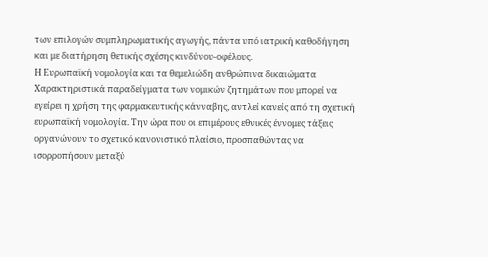των επιλογών συμπληρωματικής αγωγής, πάντα υπό ιατρική καθοδήγηση και με διατήρηση θετικής σχέσης κινδύνου-οφέλους.
Η Ευρωπαϊκή νομολογία και τα θεμελιώδη ανθρώπινα δικαιώματα
Χαρακτηριστικά παραδείγματα των νομικών ζητημάτων που μπορεί να εγείρει η χρήση της φαρμακευτικής κάνναβης, αντλεί κανείς από τη σχετική ευρωπαϊκή νομολογία. Την ώρα που οι επιμέρους εθνικές έννομες τάξεις οργανώνουν το σχετικό κανονιστικό πλαίσιο, προσπαθώντας να ισορροπήσουν μεταξύ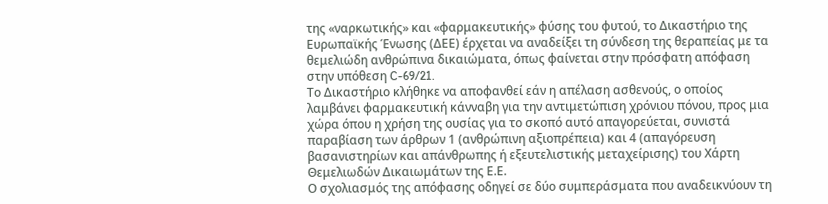της «ναρκωτικής» και «φαρμακευτικής» φύσης του φυτού, το Δικαστήριο της Ευρωπαϊκής Ένωσης (ΔΕΕ) έρχεται να αναδείξει τη σύνδεση της θεραπείας με τα θεμελιώδη ανθρώπινα δικαιώματα, όπως φαίνεται στην πρόσφατη απόφαση στην υπόθεση C-69/21.
Το Δικαστήριο κλήθηκε να αποφανθεί εάν η απέλαση ασθενούς, ο οποίος λαμβάνει φαρμακευτική κάνναβη για την αντιμετώπιση χρόνιου πόνου, προς μια χώρα όπου η χρήση της ουσίας για το σκοπό αυτό απαγορεύεται, συνιστά παραβίαση των άρθρων 1 (ανθρώπινη αξιοπρέπεια) και 4 (απαγόρευση βασανιστηρίων και απάνθρωπης ή εξευτελιστικής μεταχείρισης) του Χάρτη Θεμελιωδών Δικαιωμάτων της Ε.Ε.
Ο σχολιασμός της απόφασης οδηγεί σε δύο συμπεράσματα που αναδεικνύουν τη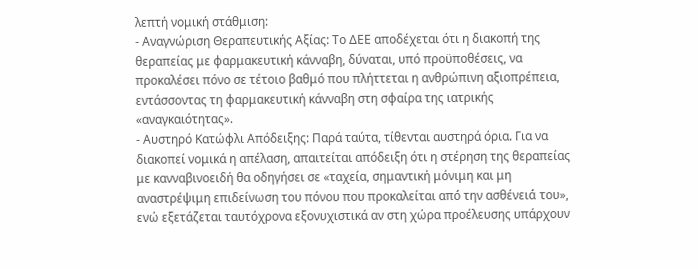λεπτή νομική στάθμιση:
- Αναγνώριση Θεραπευτικής Αξίας: Το ΔΕΕ αποδέχεται ότι η διακοπή της θεραπείας με φαρμακευτική κάνναβη, δύναται, υπό προϋποθέσεις, να προκαλέσει πόνο σε τέτοιο βαθμό που πλήττεται η ανθρώπινη αξιοπρέπεια, εντάσσοντας τη φαρμακευτική κάνναβη στη σφαίρα της ιατρικής «αναγκαιότητας».
- Αυστηρό Κατώφλι Απόδειξης: Παρά ταύτα, τίθενται αυστηρά όρια. Για να διακοπεί νομικά η απέλαση, απαιτείται απόδειξη ότι η στέρηση της θεραπείας με κανναβινοειδή θα οδηγήσει σε «ταχεία, σημαντική μόνιμη και μη αναστρέψιμη επιδείνωση του πόνου που προκαλείται από́ την ασθένειά́ του», ενώ εξετάζεται ταυτόχρονα εξονυχιστικά αν στη χώρα προέλευσης υπάρχουν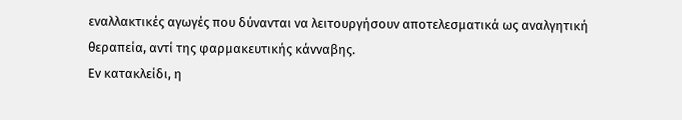εναλλακτικές αγωγές που δύνανται να λειτουργήσουν αποτελεσματικά ως αναλγητική θεραπεία, αντί της φαρμακευτικής κάνναβης.
Εν κατακλείδι, η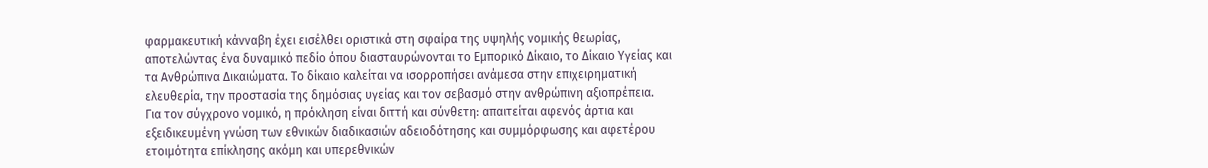φαρμακευτική κάνναβη έχει εισέλθει οριστικά στη σφαίρα της υψηλής νομικής θεωρίας, αποτελώντας ένα δυναμικό πεδίο όπου διασταυρώνονται το Εμπορικό Δίκαιο, το Δίκαιο Υγείας και τα Ανθρώπινα Δικαιώματα. Το δίκαιο καλείται να ισορροπήσει ανάμεσα στην επιχειρηματική ελευθερία, την προστασία της δημόσιας υγείας και τον σεβασμό στην ανθρώπινη αξιοπρέπεια.
Για τον σύγχρονο νομικό, η πρόκληση είναι διττή και σύνθετη: απαιτείται αφενός άρτια και εξειδικευμένη γνώση των εθνικών διαδικασιών αδειοδότησης και συμμόρφωσης και αφετέρου ετοιμότητα επίκλησης ακόμη και υπερεθνικών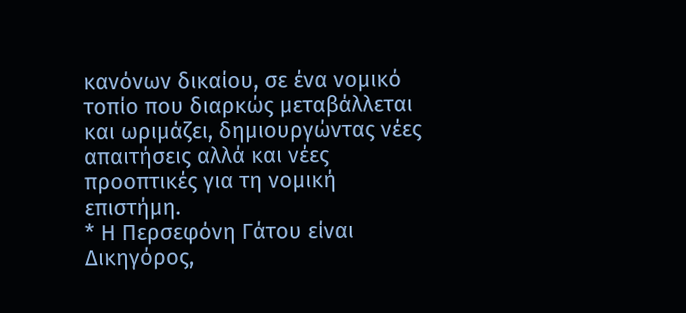κανόνων δικαίου, σε ένα νομικό τοπίο που διαρκώς μεταβάλλεται και ωριμάζει, δημιουργώντας νέες απαιτήσεις αλλά και νέες προοπτικές για τη νομική επιστήμη.
* Η Περσεφόνη Γάτου είναι Δικηγόρος,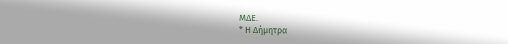ΜΔΕ.
* Η Δήμητρα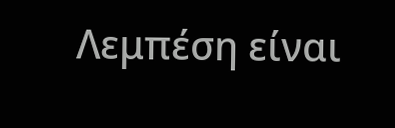Λεμπέση είναι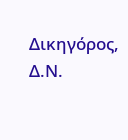Δικηγόρος, Δ.Ν.